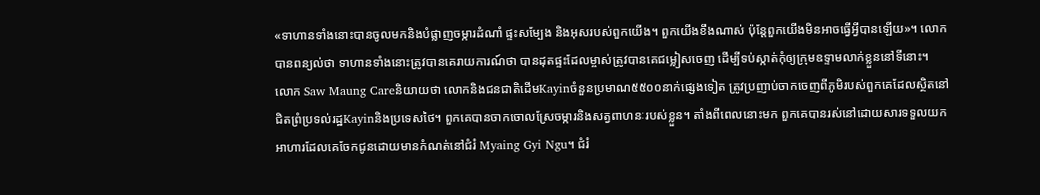«ទាហានទាំងនោះបានចូលមកនិងបំផ្លាញចម្ការដំណាំ ផ្ទះសម្បែង និងអុសរបស់ពួកយើង។ ពួកយើងខឹងណាស់ ប៉ុន្តែពួកយើងមិនអាចធ្វើអ្វីបានឡើយ»។ លោកបានពន្យល់ថា ទាហានទាំងនោះត្រូវបានគេរាយការណ៍ថា បានដុតផ្ទះដែលម្ចាស់ត្រូវបានគេជម្លៀសចេញ ដើម្បីទប់ស្កាត់កុំឲ្យក្រុមឧទ្ទាមលាក់ខ្លួននៅទីនោះ។
លោក Saw Maung Careនិយាយថា លោកនិងជនជាតិដើមKayinចំនួនប្រមាណ៥៥០០នាក់ផ្សេងទៀត ត្រូវប្រញាប់ចាកចេញពីភូមិរបស់ពួកគេដែលស្ថិតនៅជិតព្រំប្រទល់រដ្ឋKayinនិងប្រទេសថៃ។ ពួកគេបានចាកចោលស្រែចម្ការនិងសត្វពាហនៈរបស់ខ្លួន។ តាំងពីពេលនោះមក ពួកគេបានរស់នៅដោយសារទទួលយកអាហារដែលគេចែកជូនដោយមានកំណត់នៅជំរំ Myaing Gyi Ngu។ ជំរំ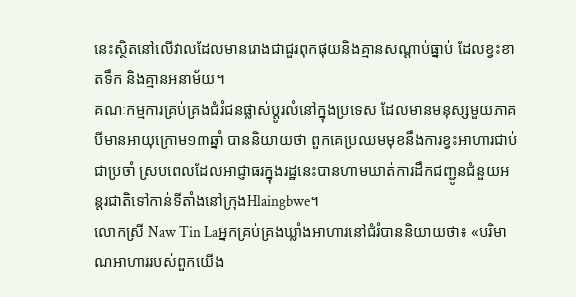នេះស្ថិតនៅលើវាលដែលមានរោងជាជួរពុកផុយនិងគ្មានសណ្តាប់ធ្នាប់ ដែលខ្វះខាតទឹក និងគ្មានអនាម័យ។
គណៈកម្មការគ្រប់គ្រងជំរំជនផ្លាស់ប្ដូរលំនៅក្នុងប្រទេស ដែលមានមនុស្សមួយភាគបីមានអាយុក្រោម១៣ឆ្នាំ បាននិយាយថា ពួកគេប្រឈមមុខនឹងការខ្វះអាហារជាប់ជាប្រចាំ ស្របពេលដែលអាជ្ញាធរក្នុងរដ្ឋនេះបានហាមឃាត់ការដឹកជញ្ជូនជំនួយអន្តរជាតិទៅកាន់ទីតាំងនៅក្រុងHlaingbwe។
លោកស្រី Naw Tin Laអ្នកគ្រប់គ្រងឃ្លាំងអាហារនៅជំរំបាននិយាយថា៖ «បរិមាណអាហាររបស់ពួកយើង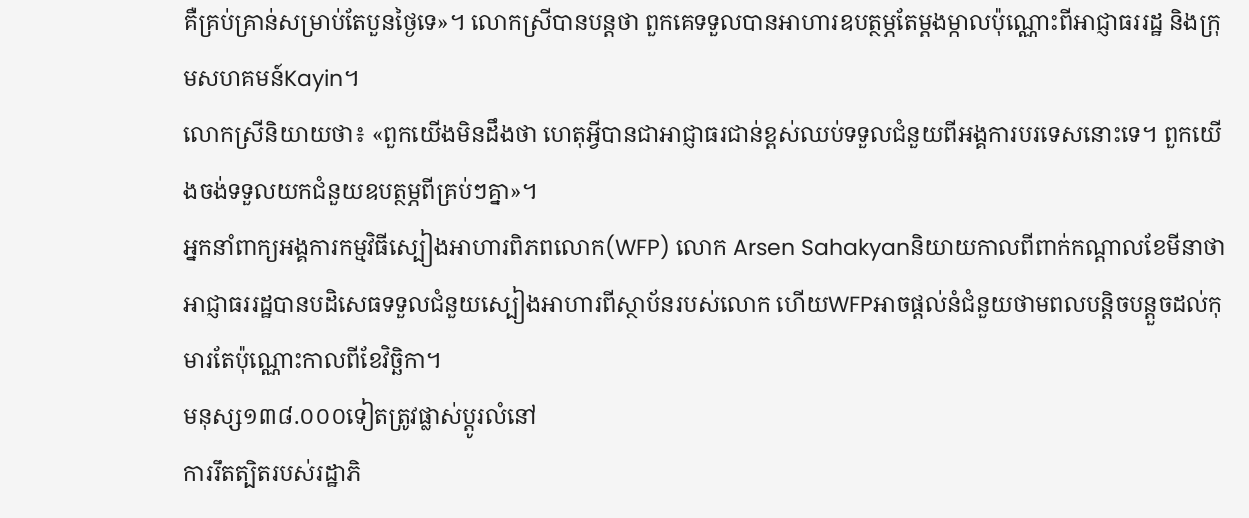គឺគ្រប់គ្រាន់សម្រាប់តែបួនថ្ងៃទេ»។ លោកស្រីបានបន្តថា ពួកគេទទួលបានអាហារឧបត្ថម្ភតែម្តងម្កាលប៉ុណ្ណោះពីអាជ្ញាធររដ្ឋ និងក្រុមសហគមន៍Kayin។
លោកស្រីនិយាយថា៖ «ពួកយើងមិនដឹងថា ហេតុអ្វីបានជាអាជ្ញាធរជាន់ខ្ពស់ឈប់ទទួលជំនួយពីអង្គការបរទេសនោះទេ។ ពួកយើងចង់ទទួលយកជំនួយឧបត្ថម្ភពីគ្រប់ៗគ្នា»។
អ្នកនាំពាក្យអង្គការកម្មវិធីស្បៀងអាហារពិភពលោក(WFP) លោក Arsen Sahakyanនិយាយកាលពីពាក់កណ្តាលខែមីនាថា អាជ្ញាធររដ្ឋបានបដិសេធទទួលជំនួយស្បៀងអាហារពីស្ថាប័នរបស់លោក ហើយWFPអាចផ្តល់នំជំនួយថាមពលបន្តិចបន្តួចដល់កុមារតែប៉ុណ្ណោះកាលពីខែវិច្ឆិកា។
មនុស្ស១៣៨.០០០ទៀតត្រូវផ្លាស់ប្ដូរលំនៅ
ការរឹតត្បិតរបស់រដ្ឋាភិ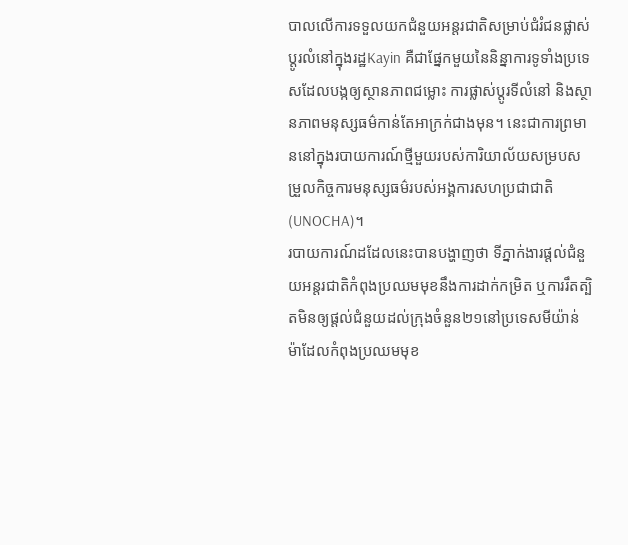បាលលើការទទួលយកជំនួយអន្តរជាតិសម្រាប់ជំរំជនផ្លាស់ប្ដូរលំនៅក្នុងរដ្ឋKayin គឺជាផ្នែកមួយនៃនិន្នាការទូទាំងប្រទេសដែលបង្កឲ្យស្ថានភាពជម្លោះ ការផ្លាស់ប្តូរទីលំនៅ និងស្ថានភាពមនុស្សធម៌កាន់តែអាក្រក់ជាងមុន។ នេះជាការព្រមាននៅក្នុងរបាយការណ៍ថ្មីមួយរបស់ការិយាល័យសម្របសម្រួលកិច្ចការមនុស្សធម៌របស់អង្គការសហប្រជាជាតិ(UNOCHA)។
របាយការណ៍ដដែលនេះបានបង្ហាញថា ទីភ្នាក់ងារផ្តល់ជំនួយអន្តរជាតិកំពុងប្រឈមមុខនឹងការដាក់កម្រិត ឬការរឹតត្បិតមិនឲ្យផ្តល់ជំនួយដល់ក្រុងចំនួន២១នៅប្រទេសមីយ៉ាន់ម៉ាដែលកំពុងប្រឈមមុខ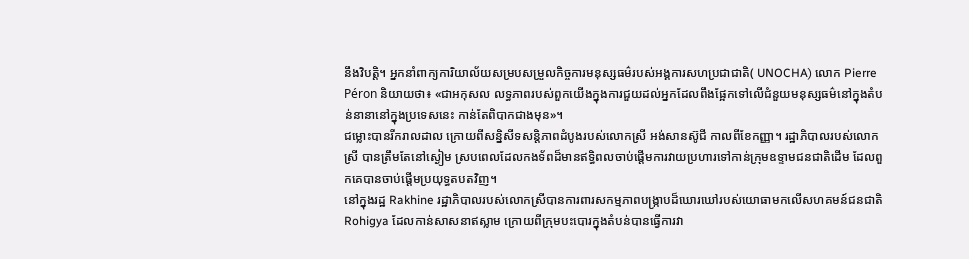នឹងវិបត្តិ។ អ្នកនាំពាក្យការិយាល័យសម្របសម្រួលកិច្ចការមនុស្សធម៌របស់អង្គការសហប្រជាជាតិ( UNOCHA) លោក Pierre Péron និយាយថា៖ «ជាអកុសល លទ្ធភាពរបស់ពួកយើងក្នុងការជួយដល់អ្នកដែលពឹងផ្អែកទៅលើជំនួយមនុស្សធម៌នៅក្នុងតំបន់នានានៅក្នុងប្រទេសនេះ កាន់តែពិបាកជាងមុន»។
ជម្លោះបានរីករាលដាល ក្រោយពីសន្និសីទសន្តិភាពដំបូងរបស់លោកស្រី អង់សានស៊ូជី កាលពីខែកញ្ញា។ រដ្ឋាភិបាលរបស់លោកស្រី បានត្រឹមតែនៅស្ងៀម ស្របពេលដែលកងទ័ពដ៏មានឥទ្ធិពលចាប់ផ្តើមការវាយប្រហារទៅកាន់ក្រុមឧទ្ទាមជនជាតិដើម ដែលពួកគេបានចាប់ផ្តើមប្រយុទ្ធតបតវិញ។
នៅក្នុងរដ្ឋ Rakhine រដ្ឋាភិបាលរបស់លោកស្រីបានការពារសកម្មភាពបង្រ្កាបដ៏ឃោរឃៅរបស់យោធាមកលើសហគមន៍ជនជាតិRohigya ដែលកាន់សាសនាឥស្លាម ក្រោយពីក្រុមបះបោរក្នុងតំបន់បានធ្វើការវា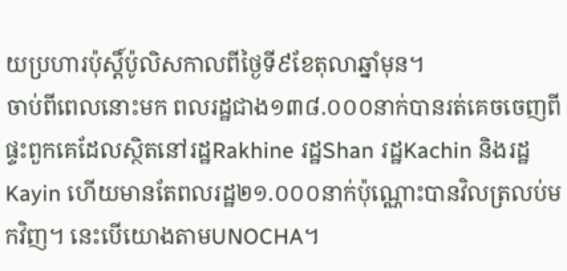យប្រហារប៉ុស្តិ៍ប៉ូលិសកាលពីថ្ងៃទី៩ខែតុលាឆ្នាំមុន។
ចាប់ពីពេលនោះមក ពលរដ្ឋជាង១៣៨.០០០នាក់បានរត់គេចចេញពីផ្ទះពួកគេដែលស្ថិតនៅរដ្ឋRakhine រដ្ឋShan រដ្ឋKachin និងរដ្ឋKayin ហើយមានតែពលរដ្ឋ២១.០០០នាក់ប៉ុណ្ណោះបានវិលត្រលប់មកវិញ។ នេះបើយោងតាមUNOCHA។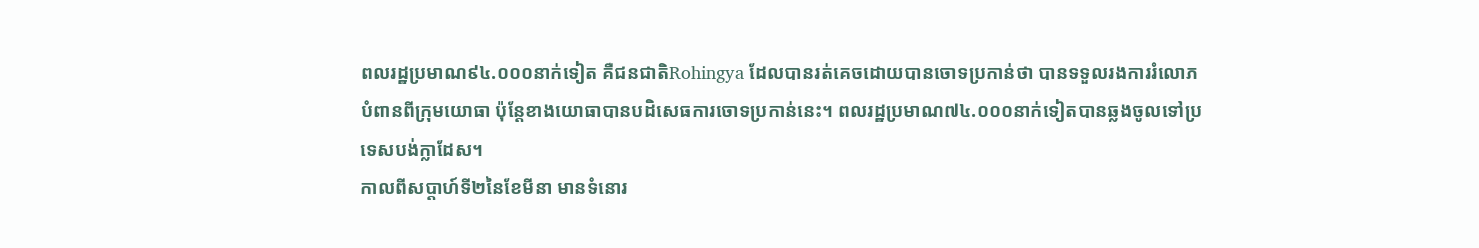ពលរដ្ឋប្រមាណ៩៤.០០០នាក់ទៀត គឺជនជាតិRohingya ដែលបានរត់គេចដោយបានចោទប្រកាន់ថា បានទទួលរងការរំលោភបំពានពីក្រុមយោធា ប៉ុន្តែខាងយោធាបានបដិសេធការចោទប្រកាន់នេះ។ ពលរដ្ឋប្រមាណ៧៤.០០០នាក់ទៀតបានឆ្លងចូលទៅប្រទេសបង់ក្លាដែស។
កាលពីសប្តាហ៍ទី២នៃខែមីនា មានទំនោរ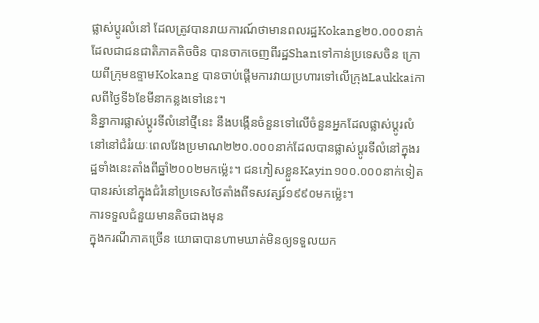ផ្លាស់ប្ដូរលំនៅ ដែលត្រូវបានរាយការណ៍ថាមានពលរដ្ឋKokang២០.០០០នាក់ ដែលជាជនជាតិភាគតិចចិន បានចាកចេញពីរដ្ឋShanទៅកាន់ប្រទេសចិន ក្រោយពីក្រុមឧទ្ទាមKokang បានចាប់ផ្តើមការវាយប្រហារទៅលើក្រុងLaukkaiកាលពីថ្ងៃទី៦ខែមីនាកន្លងទៅនេះ។
និន្នាការផ្លាស់ប្ដូរទីលំនៅថ្មីនេះ នឹងបង្កើនចំនួនទៅលើចំនួនអ្នកដែលផ្លាស់ប្ដូរលំនៅនៅជំរំរយៈពេលវែងប្រមាណ២២០.០០០នាក់ដែលបានផ្លាស់ប្ដូរទីលំនៅក្នុងរដ្ឋទាំងនេះតាំងពីឆ្នាំ២០០២មកម៉្លេះ។ ជនភៀសខ្លួនKayin១០០.០០០នាក់ទៀតបានរស់នៅក្នុងជំរំនៅប្រទេសថៃតាំងពីទសវត្សរ៍១៩៩០មកម្ល៉េះ។
ការទទួលជំនួយមានតិចជាងមុន
ក្នុងករណីភាគច្រើន យោធាបានហាមឃាត់មិនឲ្យទទួលយក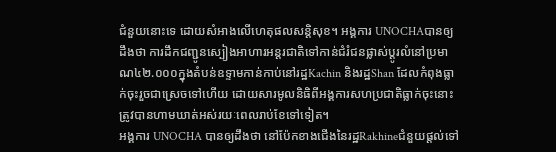ជំនួយនោះទេ ដោយសំអាងលើហេតុផលសន្តិសុខ។ អង្គការ UNOCHAបានឲ្យដឹងថា ការដឹកជញ្ជូនស្បៀងអាហារអន្តរជាតិទៅកាន់ជំរំជនផ្លាស់ប្ដូរលំនៅប្រមាណ៤២.០០០ក្នុងតំបន់ឧទ្ទាមកាន់កាប់នៅរដ្ឋKachin និងរដ្ឋShan ដែលកំពុងធ្លាក់ចុះរួចជាស្រេចទៅហើយ ដោយសារមូលនិធិពីអង្គការសហប្រជាតិធ្លាក់ចុះនោះ ត្រូវបានហាមឃាត់អស់រយៈពេលរាប់ខែទៅទៀត។
អង្គការ UNOCHA បានឲ្យដឹងថា នៅប៉ែកខាងជើងនៃរដ្ឋRakhineជំនួយផ្តល់ទៅ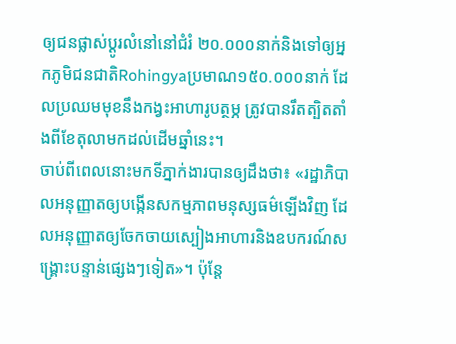ឲ្យជនផ្លាស់ប្ដូរលំនៅនៅជំរំ ២០.០០០នាក់និងទៅឲ្យអ្នកភូមិជនជាតិRohingyaប្រមាណ១៥០.០០០នាក់ ដែលប្រឈមមុខនឹងកង្វះអាហារូបត្ថម្ភ ត្រូវបានរឹតត្បិតតាំងពីខែតុលាមកដល់ដើមឆ្នាំនេះ។
ចាប់ពីពេលនោះមកទីភ្នាក់ងារបានឲ្យដឹងថា៖ «រដ្ឋាភិបាលអនុញ្ញាតឲ្យបង្កើនសកម្មភាពមនុស្សធម៌ឡើងវិញ ដែលអនុញ្ញាតឲ្យចែកចាយស្បៀងអាហារនិងឧបករណ៍សង្គ្រោះបន្ទាន់ផ្សេងៗទៀត»។ ប៉ុន្តែ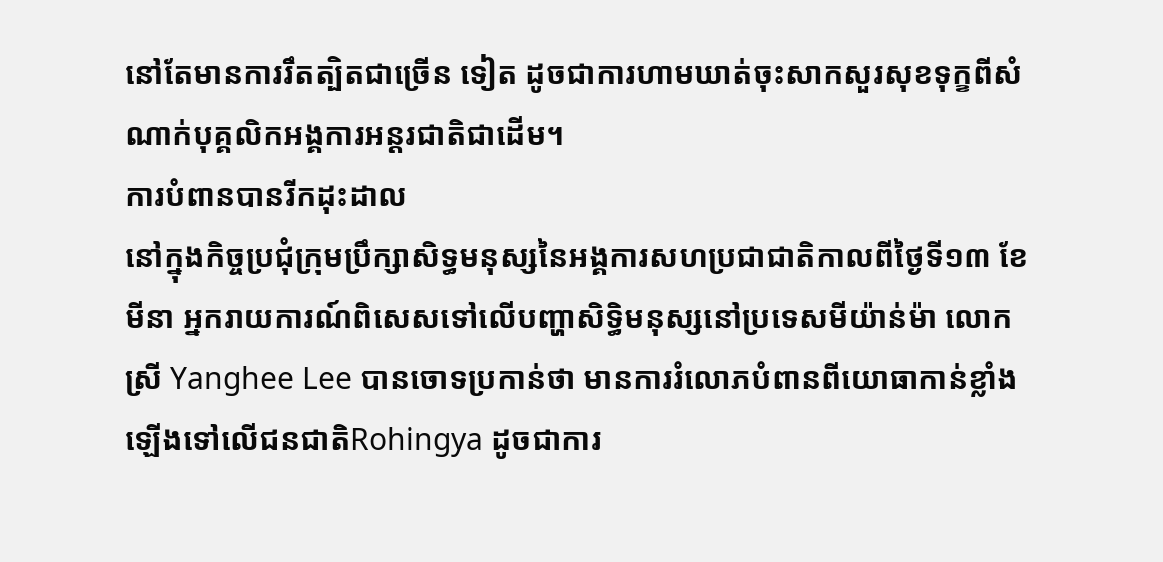នៅតែមានការរឹតត្បិតជាច្រើន ទៀត ដូចជាការហាមឃាត់ចុះសាកសួរសុខទុក្ខពីសំណាក់បុគ្គលិកអង្គការអន្តរជាតិជាដើម។
ការបំពានបានរីកដុះដាល
នៅក្នុងកិច្ចប្រជុំក្រុមប្រឹក្សាសិទ្ធមនុស្សនៃអង្គការសហប្រជាជាតិកាលពីថ្ងៃទី១៣ ខែមីនា អ្នករាយការណ៍ពិសេសទៅលើបញ្ហាសិទ្ធិមនុស្សនៅប្រទេសមីយ៉ាន់ម៉ា លោកស្រី Yanghee Lee បានចោទប្រកាន់ថា មានការរំលោភបំពានពីយោធាកាន់ខ្លាំងឡើងទៅលើជនជាតិRohingya ដូចជាការ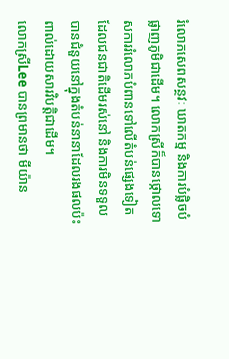រំលោភសេពសន្ថវៈ ឃាតកម្ម និងការបំផ្លិចបំផ្លាញភូមិជាដើម។ លោកស្រីក៏បានថ្កោលទោសការរំលោភបំពានទៅលើតំបន់ផ្សេងទៀតដែលជនជាតិដើមរស់នៅ និងការមិនទទួលបានជំនួយនៅក្នុងតំបន់នានាដែលរងផលប៉ះពាល់ដោយសារវិបត្តិជាដើម។
លោកស្រីLee បានព្រមានថា មីយ៉ាន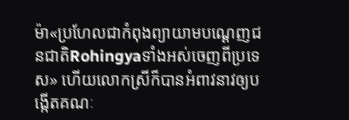ម៉ា«ប្រហែលជាកំពុងព្យាយាមបណ្តេញជនជាតិRohingyaទាំងអស់ចេញពីប្រទេស» ហើយលោកស្រីក៏បានអំពាវនាវឲ្យបង្កើតគណៈ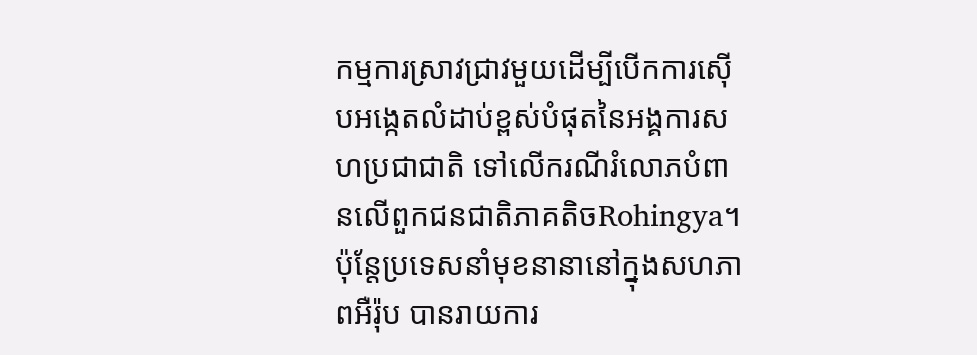កម្មការស្រាវជ្រាវមួយដើម្បីបើកការស៊ើបអង្កេតលំដាប់ខ្ពស់បំផុតនៃអង្គការសហប្រជាជាតិ ទៅលើករណីរំលោភបំពានលើពួកជនជាតិភាគតិចRohingya។ ប៉ុន្តែប្រទេសនាំមុខនានានៅក្នុងសហភាពអឺរ៉ុប បានរាយការ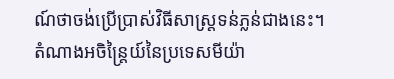ណ៍ថាចង់ប្រើប្រាស់វិធីសាស្រ្តទន់ភ្លន់ជាងនេះ។
តំណាងអចិន្ត្រៃយ៍នៃប្រទេសមីយ៉ា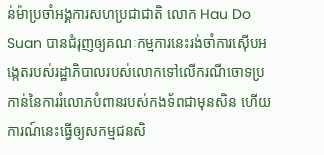ន់ម៉ាប្រចាំអង្គការសហប្រជាជាតិ លោក Hau Do Suan បានជំរុញឲ្យគណៈកម្មការនេះរង់ចាំការស៊ើបអង្កេតរបស់រដ្ឋាភិបាលរបស់លោកទៅលើករណីចោទប្រកាន់នៃការរំលោភបំពានរបស់កងទ័ពជាមុនសិន ហើយការណ៍នេះធ្វើឲ្យសកម្មជនសិ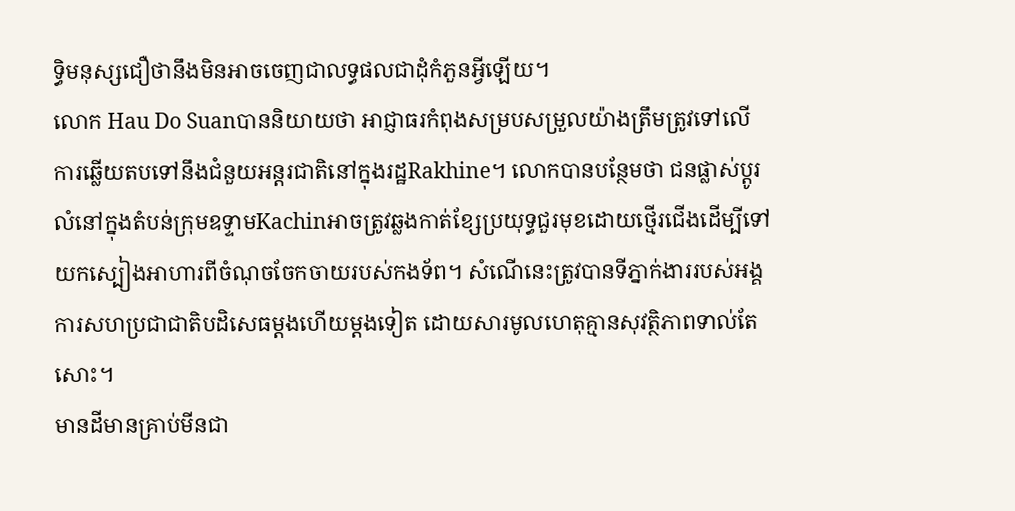ទ្ធិមនុស្សជឿថានឹងមិនអាចចេញជាលទ្ធផលជាដុំកំភួនអ្វីឡើយ។
លោក Hau Do Suanបាននិយាយថា អាជ្ញាធរកំពុងសម្របសម្រួលយ៉ាងត្រឹមត្រូវទៅលើការឆ្លើយតបទៅនឹងជំនួយអន្តរជាតិនៅក្នុងរដ្ឋRakhine។ លោកបានបន្ថែមថា ជនផ្លាស់ប្ដូរលំនៅក្នុងតំបន់ក្រុមឧទ្ទាមKachinអាចត្រូវឆ្លងកាត់ខ្សែប្រយុទ្ធជួរមុខដោយថ្មើរជើងដើម្បីទៅយកស្បៀងអាហារពីចំណុចចែកចាយរបស់កងទ័ព។ សំណើនេះត្រូវបានទីភ្នាក់ងាររបស់អង្គការសហប្រជាជាតិបដិសេធម្តងហើយម្តងទៀត ដោយសារមូលហេតុគ្មានសុវត្ថិភាពទាល់តែសោះ។
មានដីមានគ្រាប់មីនជា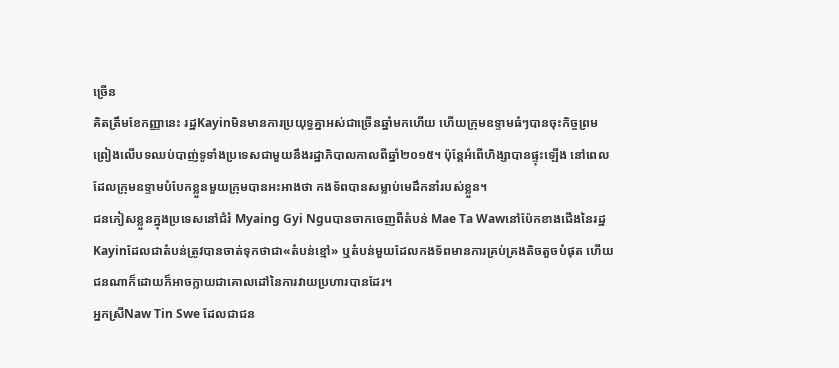ច្រើន
គិតត្រឹមខែកញ្ញានេះ រដ្ឋKayinមិនមានការប្រយុទ្ធគ្នាអស់ជាច្រើនឆ្នាំមកហើយ ហើយក្រុមឧទ្ទាមធំៗបានចុះកិច្ចព្រមព្រៀងលើបទឈប់បាញ់ទូទាំងប្រទេសជាមួយនឹងរដ្ឋាភិបាលកាលពីឆ្នាំ២០១៥។ ប៉ុន្តែអំពើហិង្សាបានផ្ទុះឡើង នៅពេលដែលក្រុមឧទ្ទាមបំបែកខ្លួនមួយក្រុមបានអះអាងថា កងទ័ពបានសម្លាប់មេដឹកនាំរបស់ខ្លួន។
ជនភៀសខ្លួនក្នុងប្រទេសនៅជំរំ Myaing Gyi Nguបានចាកចេញពីតំបន់ Mae Ta Wawនៅប៉ែកខាងជើងនៃរដ្ឋKayinដែលជាតំបន់ត្រូវបានចាត់ទុកថាជា«តំបន់ខ្មៅ» ឬតំបន់មួយដែលកងទ័ពមានការគ្រប់គ្រងតិចតួចបំផុត ហើយជនណាក៏ដោយក៏អាចក្លាយជាគោលដៅនៃការវាយប្រហារបានដែរ។
អ្នកស្រីNaw Tin Swe ដែលជាជន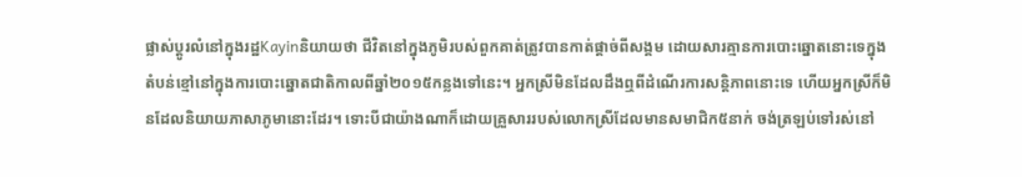ផ្លាស់ប្ដូរលំនៅក្នុងរដ្ឋKayinនិយាយថា ជីវិតនៅក្នុងភូមិរបស់ពួកគាត់ត្រូវបានកាត់ផ្តាច់ពីសង្គម ដោយសារគ្មានការបោះឆ្នោតនោះទេក្នុងតំបន់ខ្មៅនៅក្នុងការបោះឆ្នោតជាតិកាលពីឆ្នាំ២០១៥កន្លងទៅនេះ។ អ្នកស្រីមិនដែលដឹងឮពីដំណើរការសន្តិភាពនោះទេ ហើយអ្នកស្រីក៏មិនដែលនិយាយភាសាភូមានោះដែរ។ ទោះបីជាយ៉ាងណាក៏ដោយគ្រួសាររបស់លោកស្រីដែលមានសមាជិក៥នាក់ ចង់ត្រឡប់ទៅរស់នៅ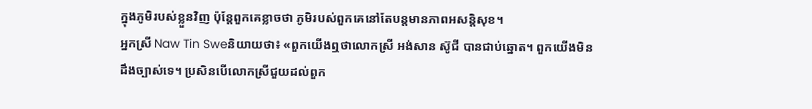ក្នុងភូមិរបស់ខ្លួនវិញ ប៉ុន្តែពួកគេខ្លាចថា ភូមិរបស់ពួកគេនៅតែបន្តមានភាពអសន្តិសុខ។
អ្នកស្រី Naw Tin Sweនិយាយថា៖ «ពួកយើងឮថាលោកស្រី អង់សាន ស៊ូជី បានជាប់ឆ្នោត។ ពួកយើងមិនដឹងច្បាស់ទេ។ ប្រសិនបើលោកស្រីជួយដល់ពួក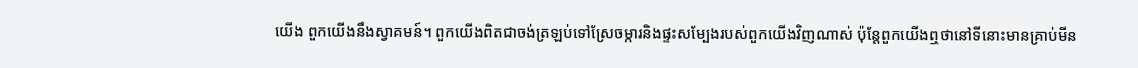យើង ពួកយើងនឹងស្វាគមន៍។ ពួកយើងពិតជាចង់ត្រឡប់ទៅស្រែចម្ការនិងផ្ទះសម្បែងរបស់ពួកយើងវិញណាស់ ប៉ុន្តែពួកយើងឮថានៅទីនោះមានគ្រាប់មីន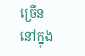ច្រើននៅក្នុង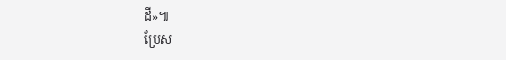ដី»៕
ប្រែស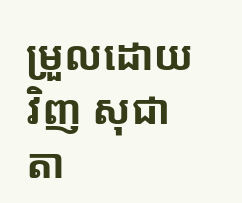ម្រួលដោយ វិញ សុជាតា